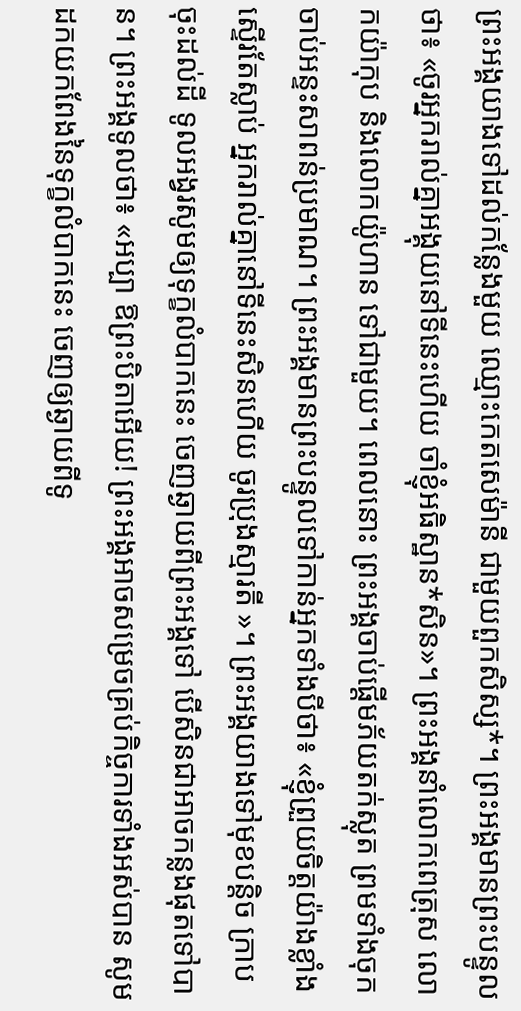ព្រះអង្គយាងទៅដល់កន្លែងមួយ ឈ្មោះកេតសេម៉ានី ជាមួយពួកសិស្ស*។ ព្រះអង្គមានព្រះបន្ទូលថា៖ «ចូរអ្នករាល់គ្នាអង្គុយនៅទីនេះហើយ ចាំខ្ញុំអធិស្ឋាន*សិន»។ ព្រះអង្គនាំលោកពេត្រុស លោកយ៉ាកុប និងលោកយ៉ូហាន ទៅជាមួយ។ ពេលនោះ ព្រះអង្គចាប់ផ្ដើមភ័យតក់ស្លុត ព្រមទាំងចុកចាប់អន្ទះសាពន់ប្រមាណ។ ព្រះអង្គមានព្រះបន្ទូលទៅកាន់អ្នកទាំងបីថា៖ «ខ្ញុំព្រួយចិត្តយ៉ាងខ្លាំងស្ទើរតែស្លាប់ អ្នករាល់គ្នានៅទីនេះសិនហើយ ចូរប្រុងស្មារតី »។ ព្រះអង្គយាងទៅមុខបន្តិច ក្រាបចុះដល់ដី ទូលអង្វរសូមឲ្យទុក្ខលំបាកនេះ ចេញឆ្ងាយពីព្រះអង្គទៅ បើសិនជាអាចកន្លងផុតទៅបាន។ ព្រះអង្គទូលថា៖ «អប្បា ឱព្រះបិតាអើយ! ព្រះអង្គអាចសម្រេចគ្រប់កិច្ចការទាំងអស់បាន សូមដកយកពែងនៃទុក្ខលំបាកនេះ ចេញឲ្យឆ្ងាយពីទូ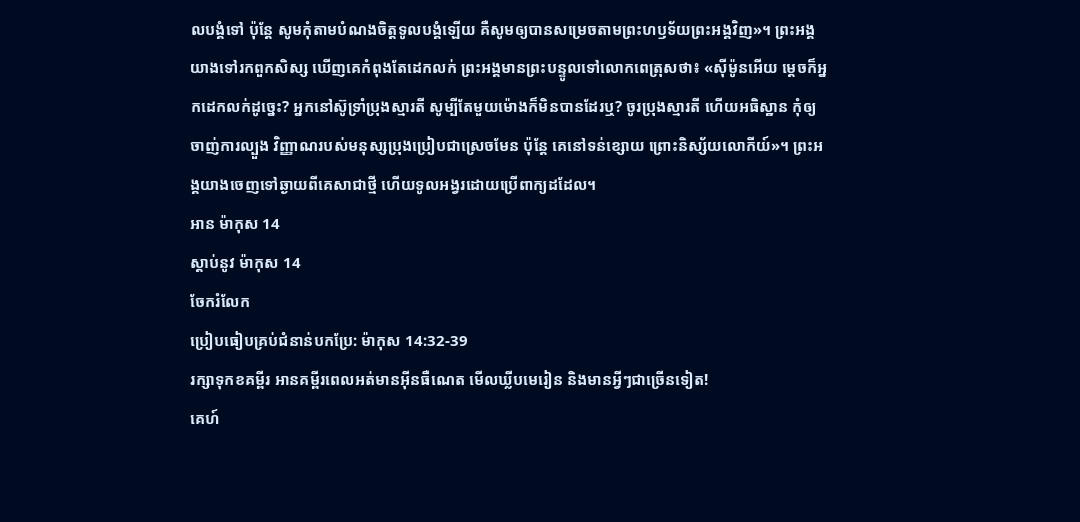លបង្គំទៅ ប៉ុន្តែ សូមកុំតាមបំណងចិត្តទូលបង្គំឡើយ គឺសូមឲ្យបានសម្រេចតាមព្រះហឫទ័យព្រះអង្គវិញ»។ ព្រះអង្គយាងទៅរកពួកសិស្ស ឃើញគេកំពុងតែដេកលក់ ព្រះអង្គមានព្រះបន្ទូលទៅលោកពេត្រុសថា៖ «ស៊ីម៉ូនអើយ ម្ដេចក៏អ្នកដេកលក់ដូច្នេះ? អ្នកនៅស៊ូទ្រាំប្រុងស្មារតី សូម្បីតែមួយម៉ោងក៏មិនបានដែរឬ? ចូរប្រុងស្មារតី ហើយអធិស្ឋាន កុំឲ្យចាញ់ការល្បួង វិញ្ញាណរបស់មនុស្សប្រុងប្រៀបជាស្រេចមែន ប៉ុន្តែ គេនៅទន់ខ្សោយ ព្រោះនិស្ស័យលោកីយ៍»។ ព្រះអង្គយាងចេញទៅឆ្ងាយពីគេសាជាថ្មី ហើយទូលអង្វរដោយប្រើពាក្យដដែល។
អាន ម៉ាកុស 14
ស្ដាប់នូវ ម៉ាកុស 14
ចែករំលែក
ប្រៀបធៀបគ្រប់ជំនាន់បកប្រែ: ម៉ាកុស 14:32-39
រក្សាទុកខគម្ពីរ អានគម្ពីរពេលអត់មានអ៊ីនធឺណេត មើលឃ្លីបមេរៀន និងមានអ្វីៗជាច្រើនទៀត!
គេហ៍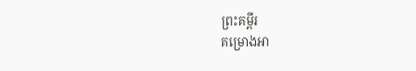ព្រះគម្ពីរ
គម្រោងអា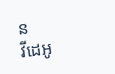ន
វីដេអូ